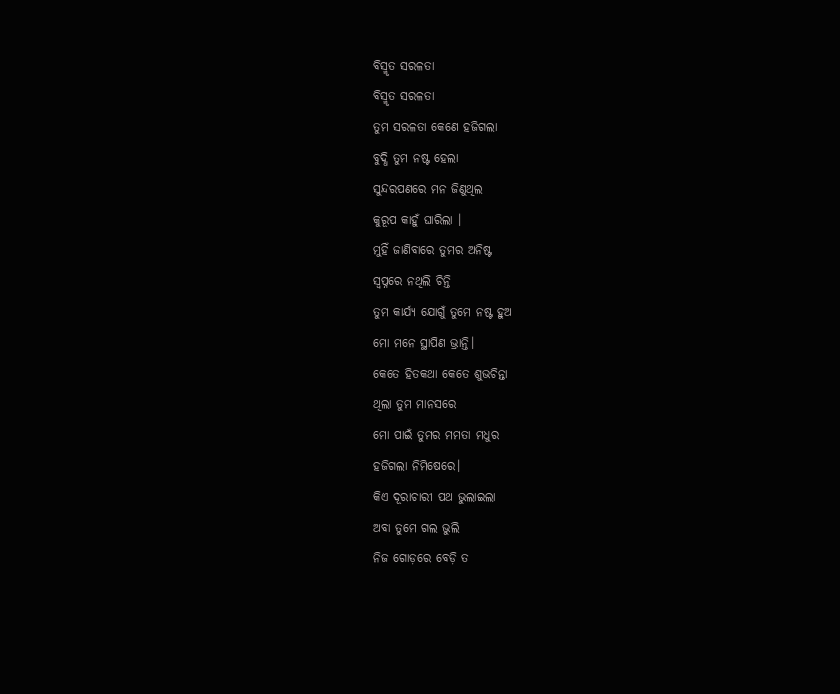ବିସ୍ମୃତ ସରଳତା
ବିସ୍ମୃତ ସରଳତା
ତୁମ ସରଳତା କେଣେ ହଜିଗଲା
ବୁଦ୍ଧି ତୁମ ନଷ୍ଟ ହେଲା
ସୁନ୍ଦରପଣରେ ମନ ଜିଣୁଥିଲ
କୁରୂପ କାହୁଁ ଘାରିଲା ।
ମୁହିଁ ଜାଣିବାରେ ତୁମର ଅନିଷ୍ଟ
ସ୍ବପ୍ନରେ ନଥିଲି ଚିନ୍ତି
ତୁମ କାର୍ଯ୍ୟ ଯୋଗୁଁ ତୁମେ ନଷ୍ଟ ହୁଅ
ମୋ ମନେ ସ୍ଥାପିଣ ଭ୍ରାନ୍ତି।
କେତେ ହିତକଥା କେତେ ଶୁଭଚିନ୍ତା
ଥିଲା ତୁମ ମାନସରେ
ମୋ ପାଇଁ ତୁମର ମମତା ମଧୁର
ହଜିଗଲା ନିମିଷେରେ।
କିଏ ଦୂରାଚାରୀ ପଥ ଭୁଲାଇଲା
ଅବା ତୁମେ ଗଲ ଭୁଲି
ନିଜ ଗୋଡ଼ରେ ବେଡ଼ି ତ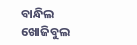ବାନ୍ଧିଲ
ଖୋଜିବୁଲ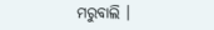ମରୁବାଲି ।